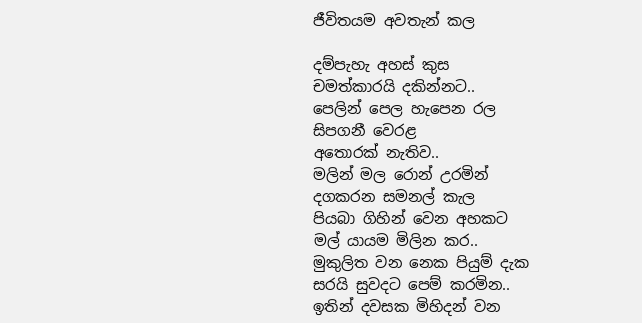ජීවිතයම අවතැන් කල

දම්පැහැ අහස් කුස
චමත්කාරයි දකින්නට..
පෙලින් පෙල හැපෙන රල
සිපගනී වෙරළ
අතොරක් නැතිව..
මලින් මල රොන් උරමින්
දගකරන සමනල් කැල
පියබා ගිහින් වෙන අහකට
මල් යායම මිලින කර..
මුකුලිත වන නෙක පියුම් දැක
සරයි සුවදට පෙම් කරමින..
ඉතින් දවසක මිහිදන් වන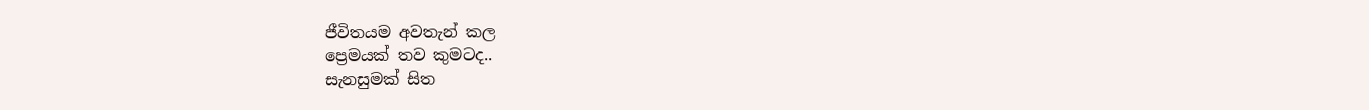ජීවිතයම අවතැන් කල
ප්‍රෙමයක් තව කුමටද..
සැනසුමක් සිත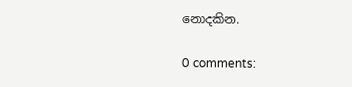නොදකින.

0 comments: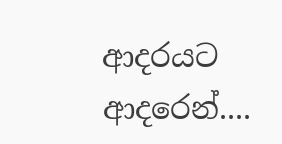ආදරයට ආදරෙන්....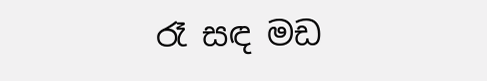රෑ සඳ මඩ